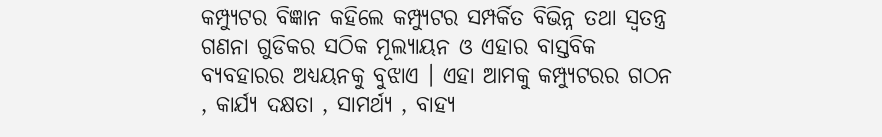କମ୍ପ୍ୟୁଟର ବିଜ୍ଞାନ କହିଲେ କମ୍ପ୍ୟୁଟର ସମ୍ପର୍କିତ ବିଭିନ୍ନ ତଥା ସ୍ୱତନ୍ତ୍ର ଗଣନା ଗୁଡିକର ସଠିକ ମୂଲ୍ୟାୟନ ଓ ଏହାର ବାସ୍ତବିକ ବ୍ୟବହାରର ଅଧ୍ୟୟନକୁ ବୁଝାଏ । ଏହା ଆମକୁ କମ୍ପ୍ୟୁଟରର ଗଠନ , କାର୍ଯ୍ୟ ଦକ୍ଷତା , ସାମର୍ଥ୍ୟ , ବାହ୍ୟ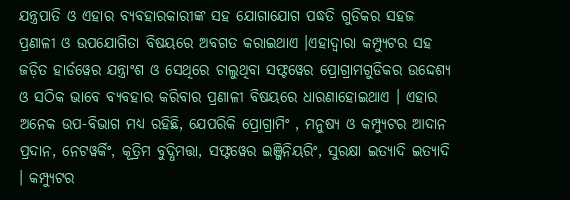ଯନ୍ତ୍ରପାତି ଓ ଏହାର ବ୍ୟବହାରକାରୀଙ୍କ ସହ ଯୋଗାଯୋଗ ପଦ୍ଧତି ଗୁଡିକର ସହଜ ପ୍ରଣାଳୀ ଓ ଉପଯୋଗିତା ବିଷୟରେ ଅବଗତ କରାଇଥାଏ ।ଏହାଦ୍ୱାରା କମ୍ପ୍ୟୁଟର ସହ ଜଡ଼ିତ ହାର୍ଡୱେର ଯନ୍ତ୍ରାଂଶ ଓ ସେଥିରେ ଚାଲୁଥିବା ସଫ୍ଟୱେର ପ୍ରୋଗ୍ରାମଗୁଡିକର ଉଦ୍ଦେଶ୍ୟ ଓ ସଠିକ ଭାବେ ବ୍ୟବହାର କରିବାର ପ୍ରଣାଳୀ ବିଷୟରେ ଧାରଣାହୋଇଥାଏ । ଏହାର ଅନେକ ଉପ-ବିଭାଗ ମଧ୍ୟ ରହିଛି, ଯେପରିକି ପ୍ରୋଗ୍ରାମିଂ , ମନୁଷ୍ୟ ଓ କମ୍ପ୍ୟୁଟର ଆଦାନ ପ୍ରଦାନ, ନେଟୱର୍କିଂ, କୂତ୍ରିମ ବୁଦ୍ଧିମତ୍ତା, ସଫ୍ଟୱେର ଇଞ୍ଜିନିୟରିଂ, ସୁରକ୍ଷା ଇତ୍ୟାଦି ଇତ୍ୟାଦି । କମ୍ପ୍ୟୁଟର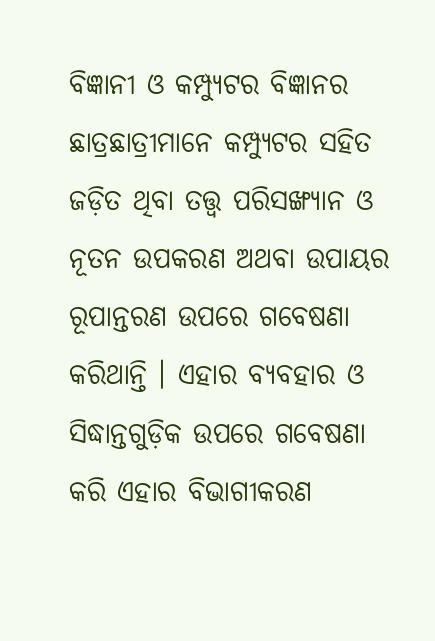ବିଜ୍ଞାନୀ ଓ କମ୍ପ୍ୟୁଟର ବିଜ୍ଞାନର ଛାତ୍ରଛାତ୍ରୀମାନେ କମ୍ପ୍ୟୁଟର ସହିତ ଜଡ଼ିତ ଥିବା ତତ୍ତ୍ୱ ପରିସଙ୍ଖ୍ୟାନ ଓ ନୂତନ ଉପକରଣ ଅଥବା ଉପାୟର ରୂପାନ୍ତରଣ ଉପରେ ଗବେଷଣା କରିଥାନ୍ତି । ଏହାର ବ୍ୟବହାର ଓ ସିଦ୍ଧାନ୍ତଗୁଡ଼ିକ ଉପରେ ଗବେଷଣା କରି ଏହାର ବିଭାଗୀକରଣ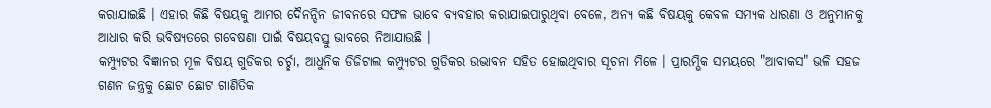କରାଯାଇଛି । ଏହାର କିଛି ବିଷୟକୁ ଆମର ଦୈନନ୍ଦିନ ଜୀବନରେ ସଫଳ ଭାବେ ବ୍ୟବହାର କରାଯାଇପାରୁଥିବା ବେଳେ, ଅନ୍ୟ କଛି ବିଷୟକୁ କେବଳ ସମ୍ୟକ ଧାରଣା ଓ ଅନୁମାନକୁ ଆଧାର କରି ଭବିଷ୍ୟତରେ ଗବେଷଣା ପାଇଁ ବିଷୟବସ୍ତୁ ଭାବରେ ନିଆଯାଉଛି ।
କମ୍ପ୍ୟୁଟର ବିଜ୍ଞାନର ମୂଳ ବିଷୟ ଗୁଡିକର ଚର୍ଚ୍ଛା, ଆଧୁନିକ ଡିଜିଟାଲ କମ୍ପ୍ୟୁଟର ଗୁଡିକର ଉଦ୍ଭାବନ ସହିତ ହୋଇଥିବାର ସୂଚନା ମିଳେ । ପ୍ରାରମ୍ଭିକ ସମୟରେ "ଆବାକସ" ଭଳି ସହଜ ଗଣନ ଜନ୍ତ୍ରକୁ ଛୋଟ ଛୋଟ ଗାଣିତିକ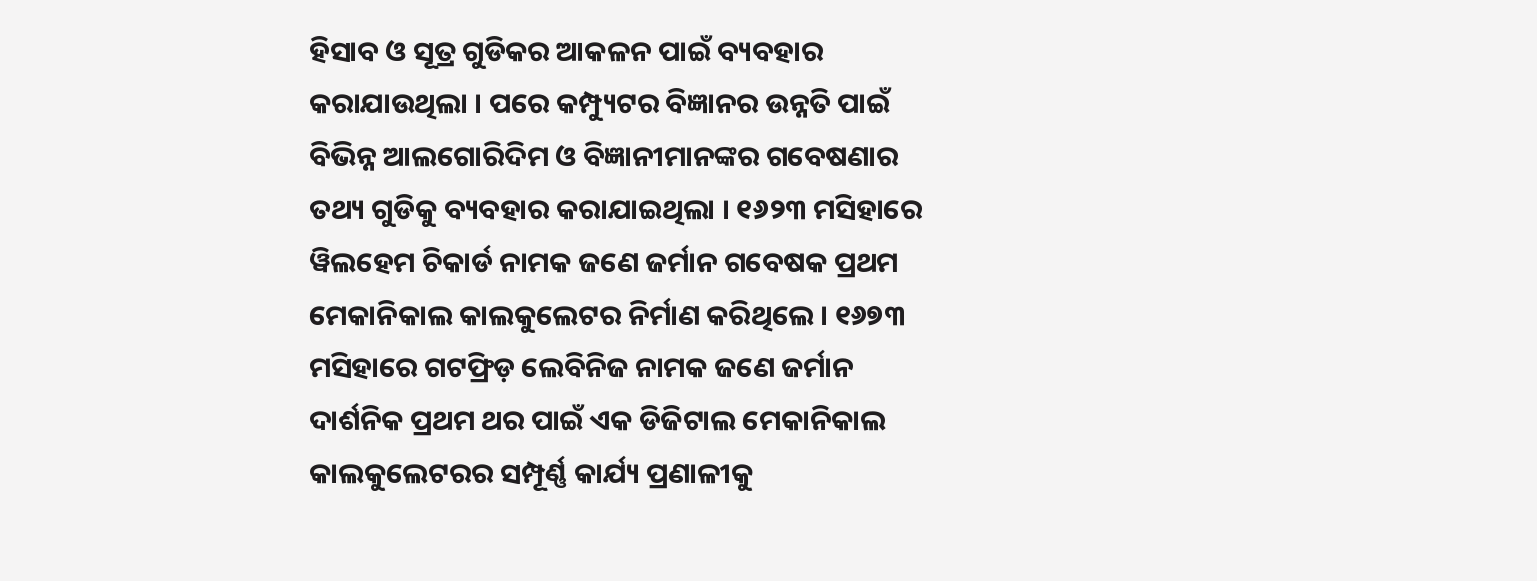ହିସାବ ଓ ସୂତ୍ର ଗୁଡିକର ଆକଳନ ପାଇଁ ବ୍ୟବହାର କରାଯାଉଥିଲା । ପରେ କମ୍ପ୍ୟୁଟର ବିଜ୍ଞାନର ଉନ୍ନତି ପାଇଁ ବିଭିନ୍ନ ଆଲଗୋରିଦିମ ଓ ବିଜ୍ଞାନୀମାନଙ୍କର ଗବେଷଣାର ତଥ୍ୟ ଗୁଡିକୁ ବ୍ୟବହାର କରାଯାଇଥିଲା । ୧୬୨୩ ମସିହାରେ ୱିଲହେମ ଚିକାର୍ଡ ନାମକ ଜଣେ ଜର୍ମାନ ଗବେଷକ ପ୍ରଥମ ମେକାନିକାଲ କାଲକୁଲେଟର ନିର୍ମାଣ କରିଥିଲେ । ୧୬୭୩ ମସିହାରେ ଗଟଫ୍ରିଡ଼ ଲେବିନିଜ ନାମକ ଜଣେ ଜର୍ମାନ ଦାର୍ଶନିକ ପ୍ରଥମ ଥର ପାଇଁ ଏକ ଡିଜିଟାଲ ମେକାନିକାଲ କାଲକୁଲେଟରର ସମ୍ପୂର୍ଣ୍ଣ କାର୍ଯ୍ୟ ପ୍ରଣାଳୀକୁ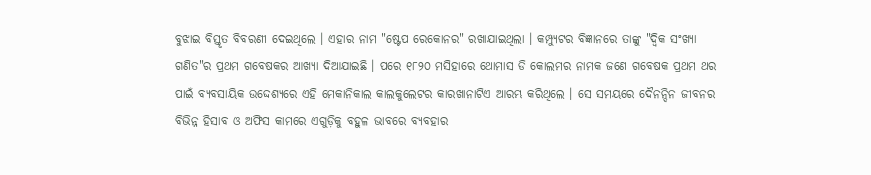ବୁଝାଇ ବିସ୍ତୃତ ବିବରଣୀ ଦେଇଥିଲେ । ଏହାର ନାମ "ଷ୍ଟେପ ରେକୋନର" ରଖାଯାଇଥିଲା । କମ୍ପ୍ୟୁଟର ବିଜ୍ଞାନରେ ତାଙ୍କୁ "ଦ୍ୱିକ ସଂଖ୍ୟା ଗଣିତ"ର ପ୍ରଥମ ଗବେଷକର ଆଖ୍ୟା ଦିଆଯାଇଛି । ପରେ ୧୮୨୦ ମସିହାରେ ଥୋମାସ ଡି କୋଲମର ନାମକ ଜଣେ ଗବେଷକ ପ୍ରଥମ ଥର ପାଇଁ ବ୍ଯବସାୟିକ ଉଦ୍ଦେଶ୍ୟରେ ଏହି ମେକାନିକାଲ କାଲକୁଲେଟର କାରଖାନାଟିଏ ଆରମ୍ଭ କରିଥିଲେ । ସେ ସମୟରେ ଦୈନନ୍ଦିନ ଜୀବନର ବିଭିନ୍ନ ହିସାବ ଓ ଅଫିସ କାମରେ ଏଗୁଡ଼ିକୁ ବହୁଳ ଭାବରେ ବ୍ୟବହାର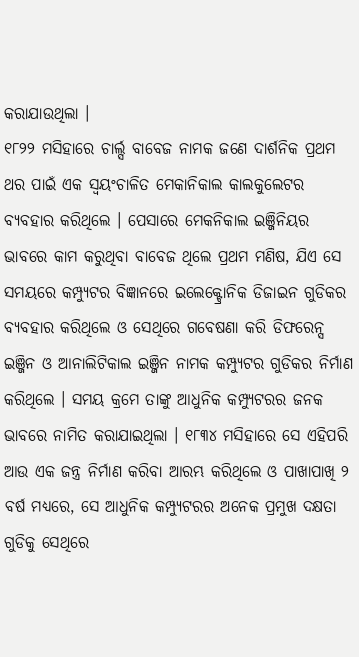କରାଯାଉଥିଲା ।
୧୮୨୨ ମସିହାରେ ଚାର୍ଲ୍ସ ବାବେଜ ନାମକ ଜଣେ ଦାର୍ଶନିକ ପ୍ରଥମ ଥର ପାଇଁ ଏକ ସ୍ୱୟଂଚାଳିତ ମେକାନିକାଲ କାଲକୁଲେଟର ବ୍ୟବହାର କରିଥିଲେ । ପେସାରେ ମେକନିକାଲ ଇଞ୍ଜିନିୟର ଭାବରେ କାମ କରୁଥିବା ବାବେଜ ଥିଲେ ପ୍ରଥମ ମଣିଷ, ଯିଏ ସେ ସମୟରେ କମ୍ପ୍ୟୁଟର ବିଜ୍ଞାନରେ ଇଲେକ୍ଟ୍ରୋନିକ ଡିଜାଇନ ଗୁଡିକର ବ୍ୟବହାର କରିଥିଲେ ଓ ସେଥିରେ ଗବେଷଣା କରି ଡିଫରେନ୍ସ ଇଞ୍ଜିନ ଓ ଆନାଲିଟିକାଲ ଇଞ୍ଜିନ ନାମକ କମ୍ପ୍ୟୁଟର ଗୁଡିକର ନିର୍ମାଣ କରିଥିଲେ । ସମୟ କ୍ରମେ ତାଙ୍କୁ ଆଧୁନିକ କମ୍ପ୍ୟୁଟରର ଜନକ ଭାବରେ ନାମିତ କରାଯାଇଥିଲା । ୧୮୩୪ ମସିହାରେ ସେ ଏହିପରି ଆଉ ଏକ ଜନ୍ତ୍ର ନିର୍ମାଣ କରିବା ଆରମ୍ଭ କରିଥିଲେ ଓ ପାଖାପାଖି ୨ ବର୍ଷ ମଧ୍ୟରେ, ସେ ଆଧୁନିକ କମ୍ପ୍ୟୁଟରର ଅନେକ ପ୍ରମୁଖ ଦକ୍ଷତା ଗୁଡିକୁ ସେଥିରେ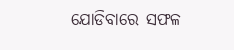ଯୋଡିବାରେ ସଫଳ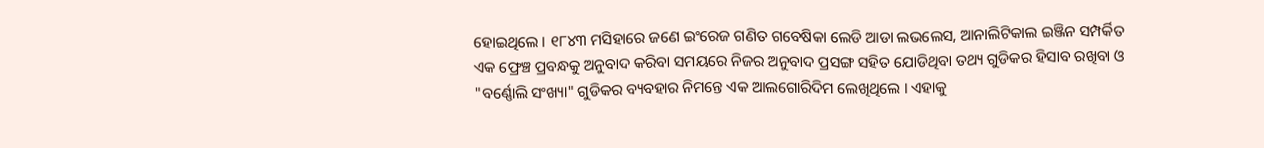ହୋଇଥିଲେ । ୧୮୪୩ ମସିହାରେ ଜଣେ ଇଂରେଜ ଗଣିତ ଗବେଷିକା ଲେଡି ଆଡା ଲଭଲେସ, ଆନାଲିଟିକାଲ ଇଞ୍ଜିନ ସମ୍ପର୍କିତ ଏକ ଫ୍ରେଞ୍ଚ ପ୍ରବନ୍ଧକୁ ଅନୁବାଦ କରିବା ସମୟରେ ନିଜର ଅନୁବାଦ ପ୍ରସଙ୍ଗ ସହିତ ଯୋଡିଥିବା ତଥ୍ୟ ଗୁଡିକର ହିସାବ ରଖିବା ଓ "ବର୍ଣ୍ଣୋଲି ସଂଖ୍ୟା" ଗୁଡିକର ବ୍ୟବହାର ନିମନ୍ତେ ଏକ ଆଲଗୋରିଦିମ ଲେଖିଥିଲେ । ଏହାକୁ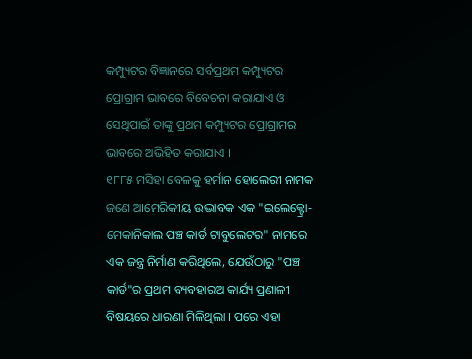କମ୍ପ୍ୟୁଟର ବିଜ୍ଞାନରେ ସର୍ବପ୍ରଥମ କମ୍ପ୍ୟୁଟର ପ୍ରୋଗ୍ରାମ ଭାବରେ ବିବେଚନା କରାଯାଏ ଓ ସେଥିପାଇଁ ତାଙ୍କୁ ପ୍ରଥମ କମ୍ପ୍ୟୁଟର ପ୍ରୋଗ୍ରାମର ଭାବରେ ଅଭିହିତ କରାଯାଏ ।
୧୮୮୫ ମସିହା ବେଳକୁ ହର୍ମାନ ହୋଲେରୀ ନାମକ ଜଣେ ଆମେରିକୀୟ ଉଦ୍ଭାବକ ଏକ "ଇଲେକ୍ଟ୍ରୋ-ମେକାନିକାଲ ପଞ୍ଚ କାର୍ଡ ଟାବୁଲେଟର" ନାମରେ ଏକ ଜନ୍ତ୍ର ନିର୍ମାଣ କରିଥିଲେ, ଯେଉଁଠାରୁ "ପଞ୍ଚ କାର୍ଡ"ର ପ୍ରଥମ ବ୍ୟବହାରଅ କାର୍ଯ୍ୟ ପ୍ରଣାଳୀ ବିଷୟରେ ଧାରଣା ମିଳିଥିଲା । ପରେ ଏହା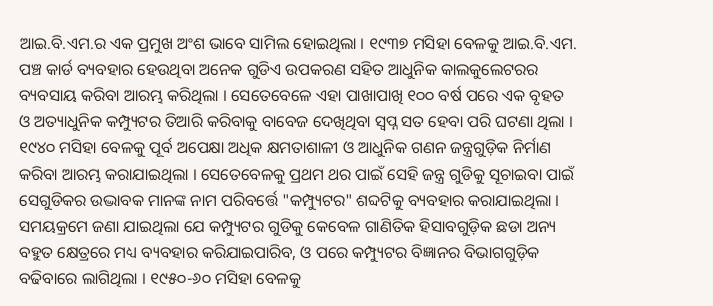ଆଇ.ବି.ଏମ.ର ଏକ ପ୍ରମୁଖ ଅଂଶ ଭାବେ ସାମିଲ ହୋଇଥିଲା । ୧୯୩୭ ମସିହା ବେଳକୁ ଆଇ.ବି.ଏମ. ପଞ୍ଚ କାର୍ଡ ବ୍ୟବହାର ହେଉଥିବା ଅନେକ ଗୁଡିଏ ଉପକରଣ ସହିତ ଆଧୁନିକ କାଲକୁଲେଟରର ବ୍ୟବସାୟ କରିବା ଆରମ୍ଭ କରିଥିଲା । ସେତେବେଳେ ଏହା ପାଖାପାଖି ୧୦୦ ବର୍ଷ ପରେ ଏକ ବୃହତ ଓ ଅତ୍ୟାଧୁନିକ କମ୍ପ୍ୟୁଟର ତିଆରି କରିବାକୁ ବାବେଜ ଦେଖିଥିବା ସ୍ୱପ୍ନ ସତ ହେବା ପରି ଘଟଣା ଥିଲା । ୧୯୪୦ ମସିହା ବେଳକୁ ପୂର୍ବ ଅପେକ୍ଷା ଅଧିକ କ୍ଷମତାଶାଳୀ ଓ ଆଧୁନିକ ଗଣନ ଜନ୍ତ୍ରଗୁଡ଼ିକ ନିର୍ମାଣ କରିବା ଆରମ୍ଭ କରାଯାଇଥିଲା । ସେତେବେଳକୁ ପ୍ରଥମ ଥର ପାଇଁ ସେହି ଜନ୍ତ୍ର ଗୁଡିକୁ ସୂଚାଇବା ପାଇଁ ସେଗୁଡିକର ଉଦ୍ଭାବକ ମାନଙ୍କ ନାମ ପରିବର୍ତ୍ତେ "କମ୍ପ୍ୟୁଟର" ଶବ୍ଦଟିକୁ ବ୍ୟବହାର କରାଯାଇଥିଲା । ସମୟକ୍ରମେ ଜଣା ଯାଇଥିଲା ଯେ କମ୍ପ୍ୟୁଟର ଗୁଡିକୁ କେବେଳ ଗାଣିତିକ ହିସାବଗୁଡ଼ିକ ଛଡା ଅନ୍ୟ ବହୁତ କ୍ଷେତ୍ରରେ ମଧ୍ୟ ବ୍ୟବହାର କରିଯାଇପାରିବ, ଓ ପରେ କମ୍ପ୍ୟୁଟର ବିଜ୍ଞାନର ବିଭାଗଗୁଡ଼ିକ ବଢିବାରେ ଲାଗିଥିଲା । ୧୯୫୦-୬୦ ମସିହା ବେଳକୁ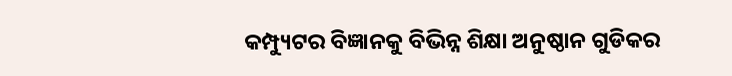କମ୍ପ୍ୟୁଟର ବିଜ୍ଞାନକୁ ବିଭିନ୍ନ ଶିକ୍ଷା ଅନୁଷ୍ଠାନ ଗୁଡିକର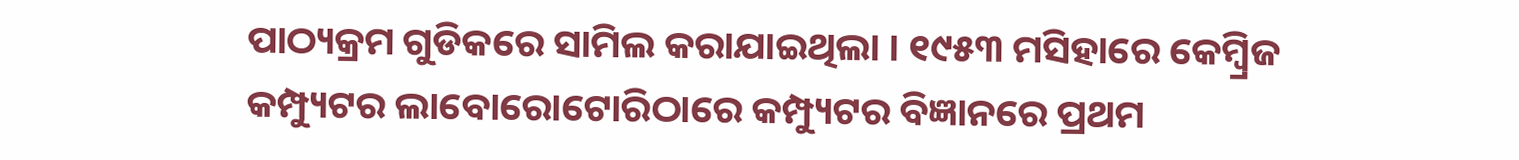ପାଠ୍ୟକ୍ରମ ଗୁଡିକରେ ସାମିଲ କରାଯାଇଥିଲା । ୧୯୫୩ ମସିହାରେ କେମ୍ବ୍ରିଜ କମ୍ପ୍ୟୁଟର ଲାବୋରୋଟୋରିଠାରେ କମ୍ପ୍ୟୁଟର ବିଜ୍ଞାନରେ ପ୍ରଥମ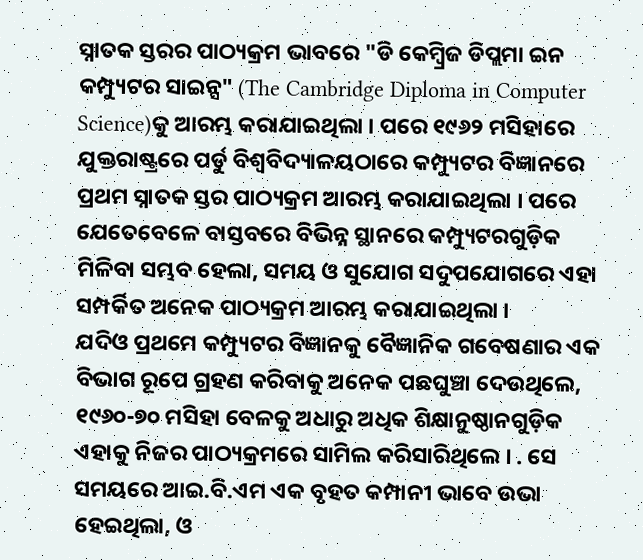ସ୍ନାତକ ସ୍ତରର ପାଠ୍ୟକ୍ରମ ଭାବରେ "ଡି କେମ୍ବ୍ରିଜ ଡିପ୍ଲମା ଇନ କମ୍ପ୍ୟୁଟର ସାଇନ୍ସ" (The Cambridge Diploma in Computer Science)କୁ ଆରମ୍ଭ କରାଯାଇଥିଲା । ପରେ ୧୯୬୨ ମସିହାରେ ଯୁକ୍ତରାଷ୍ଟ୍ରରେ ପର୍ଡୁ ବିଶ୍ୱବିଦ୍ୟାଳୟଠାରେ କମ୍ପ୍ୟୁଟର ବିଜ୍ଞାନରେ ପ୍ରଥମ ସ୍ନାତକ ସ୍ତର ପାଠ୍ୟକ୍ରମ ଆରମ୍ଭ କରାଯାଇଥିଲା । ପରେ ଯେତେବେଳେ ବାସ୍ତବରେ ବିଭିନ୍ନ ସ୍ଥାନରେ କମ୍ପ୍ୟୁଟରଗୁଡ଼ିକ ମିଳିବା ସମ୍ଭବ ହେଲା, ସମୟ ଓ ସୁଯୋଗ ସଦୁପଯୋଗରେ ଏହା ସମ୍ପର୍କିତ ଅନେକ ପାଠ୍ୟକ୍ରମ ଆରମ୍ଭ କରାଯାଇଥିଲା ।
ଯଦିଓ ପ୍ରଥମେ କମ୍ପ୍ୟୁଟର ବିଜ୍ଞାନକୁ ବୈଜ୍ଞାନିକ ଗବେଷଣାର ଏକ ବିଭାଗ ରୂପେ ଗ୍ରହଣ କରିବାକୁ ଅନେକ ପଛଘୁଞ୍ଚା ଦେଉଥିଲେ, ୧୯୬୦-୭୦ ମସିହା ବେଳକୁ ଅଧାରୁ ଅଧିକ ଶିକ୍ଷାନୁଷ୍ଠାନଗୁଡ଼ିକ ଏହାକୁ ନିଜର ପାଠ୍ୟକ୍ରମରେ ସାମିଲ କରିସାରିଥିଲେ । . ସେ ସମୟରେ ଆଇ.ବି.ଏମ ଏକ ବୃହତ କମ୍ପାନୀ ଭାବେ ଉଭା ହେଇଥିଲା, ଓ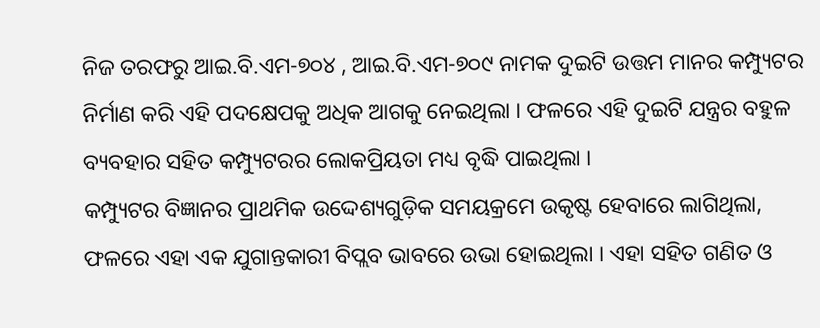ନିଜ ତରଫରୁ ଆଇ.ବି.ଏମ-୭୦୪ , ଆଇ.ବି.ଏମ-୭୦୯ ନାମକ ଦୁଇଟି ଉତ୍ତମ ମାନର କମ୍ପ୍ୟୁଟର ନିର୍ମାଣ କରି ଏହି ପଦକ୍ଷେପକୁ ଅଧିକ ଆଗକୁ ନେଇଥିଲା । ଫଳରେ ଏହି ଦୁଇଟି ଯନ୍ତ୍ରର ବହୁଳ ବ୍ୟବହାର ସହିତ କମ୍ପ୍ୟୁଟରର ଲୋକପ୍ରିୟତା ମଧ୍ୟ ବୃଦ୍ଧି ପାଇଥିଲା ।
କମ୍ପ୍ୟୁଟର ବିଜ୍ଞାନର ପ୍ରାଥମିକ ଉଦ୍ଦେଶ୍ୟଗୁଡ଼ିକ ସମୟକ୍ରମେ ଉକୃଷ୍ଟ ହେବାରେ ଲାଗିଥିଲା, ଫଳରେ ଏହା ଏକ ଯୁଗାନ୍ତକାରୀ ବିପ୍ଲବ ଭାବରେ ଉଭା ହୋଇଥିଲା । ଏହା ସହିତ ଗଣିତ ଓ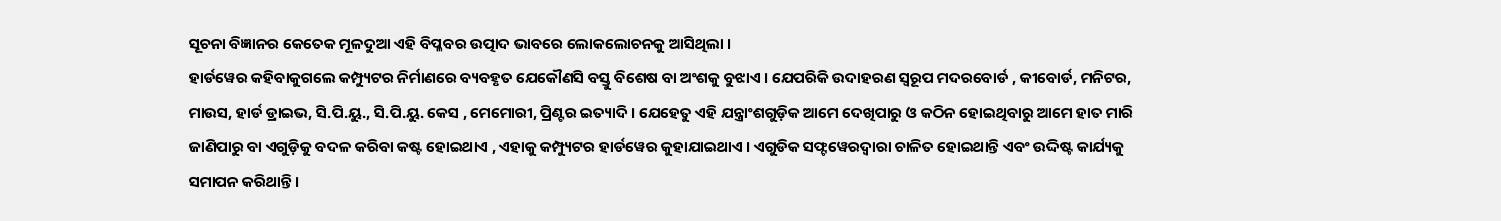ସୂଚନା ବିଜ୍ଞାନର କେତେକ ମୂଳଦୁଆ ଏହି ବିପ୍ଳବର ଉତ୍ପାଦ ଭାବରେ ଲୋକଲୋଚନକୁ ଆସିଥିଲା ।
ହାର୍ଡୱେର କହିବାକୁଗଲେ କମ୍ପ୍ୟୁଟର ନିର୍ମାଣରେ ବ୍ୟବହୃତ ଯେକୌଣସି ବସ୍ତୁ ବିଶେଷ ବା ଅଂଶକୁ ବୁଝାଏ । ଯେପରିକି ଉଦାହରଣ ସ୍ୱରୂପ ମଦରବୋର୍ଡ , କୀବୋର୍ଡ, ମନିଟର, ମାଉସ, ହାର୍ଡ ଡ୍ରାଇଭ, ସି.ପି.ୟୁ., ସି.ପି.ୟୁ. କେସ , ମେମୋରୀ, ପ୍ରିଣ୍ଟର ଇତ୍ୟାଦି । ଯେହେତୁ ଏହି ଯନ୍ତ୍ରାଂଶଗୁଡ଼ିକ ଆମେ ଦେଖିପାରୁ ଓ କଠିନ ହୋଇଥିବାରୁ ଆମେ ହାତ ମାରି ଜାଣିପାରୁ ବା ଏଗୁଡ଼ିକୁ ବଦଳ କରିବା କଷ୍ଟ ହୋଇଥାଏ , ଏହାକୁ କମ୍ପ୍ୟୁଟର ହାର୍ଡୱେର କୁହାଯାଇଥାଏ । ଏଗୁଡିକ ସଫ୍ଟୱେରଦ୍ୱାରା ଚାଳିତ ହୋଇଥାନ୍ତି ଏବଂ ଉଦ୍ଦିଷ୍ଟ କାର୍ଯ୍ୟକୁ ସମାପନ କରିଥାନ୍ତି ।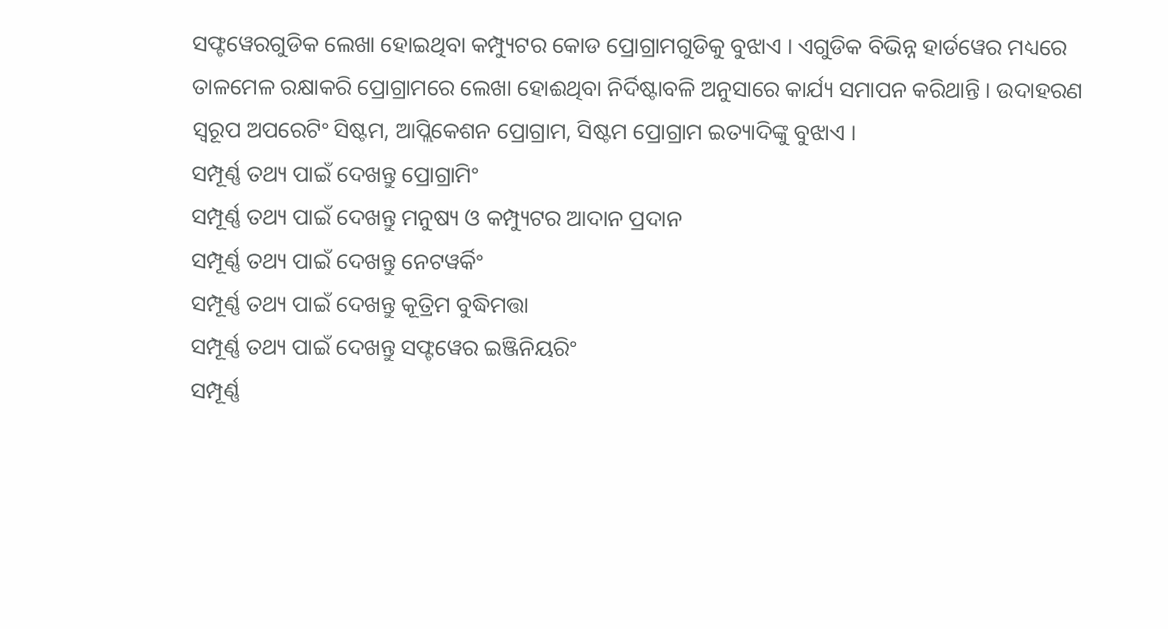ସଫ୍ଟୱେରଗୁଡିକ ଲେଖା ହୋଇଥିବା କମ୍ପ୍ୟୁଟର କୋଡ ପ୍ରୋଗ୍ରାମଗୁଡିକୁ ବୁଝାଏ । ଏଗୁଡିକ ବିଭିନ୍ନ ହାର୍ଡୱେର ମଧ୍ୟରେ ତାଳମେଳ ରକ୍ଷାକରି ପ୍ରୋଗ୍ରାମରେ ଲେଖା ହୋଈଥିବା ନିର୍ଦିଷ୍ଟାବଳି ଅନୁସାରେ କାର୍ଯ୍ୟ ସମାପନ କରିଥାନ୍ତି । ଉଦାହରଣ ସ୍ୱରୂପ ଅପରେଟିଂ ସିଷ୍ଟମ, ଆପ୍ଲିକେଶନ ପ୍ରୋଗ୍ରାମ, ସିଷ୍ଟମ ପ୍ରୋଗ୍ରାମ ଇତ୍ୟାଦିଙ୍କୁ ବୁଝାଏ ।
ସମ୍ପୂର୍ଣ୍ଣ ତଥ୍ୟ ପାଇଁ ଦେଖନ୍ତୁ ପ୍ରୋଗ୍ରାମିଂ
ସମ୍ପୂର୍ଣ୍ଣ ତଥ୍ୟ ପାଇଁ ଦେଖନ୍ତୁ ମନୁଷ୍ୟ ଓ କମ୍ପ୍ୟୁଟର ଆଦାନ ପ୍ରଦାନ
ସମ୍ପୂର୍ଣ୍ଣ ତଥ୍ୟ ପାଇଁ ଦେଖନ୍ତୁ ନେଟୱର୍କିଂ
ସମ୍ପୂର୍ଣ୍ଣ ତଥ୍ୟ ପାଇଁ ଦେଖନ୍ତୁ କୂତ୍ରିମ ବୁଦ୍ଧିମତ୍ତା
ସମ୍ପୂର୍ଣ୍ଣ ତଥ୍ୟ ପାଇଁ ଦେଖନ୍ତୁ ସଫ୍ଟୱେର ଇଞ୍ଜିନିୟରିଂ
ସମ୍ପୂର୍ଣ୍ଣ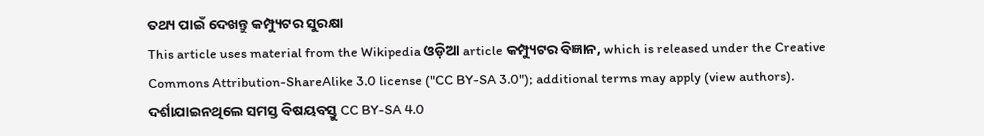ତଥ୍ୟ ପାଇଁ ଦେଖନ୍ତୁ କମ୍ପ୍ୟୁଟର ସୁରକ୍ଷା
This article uses material from the Wikipedia ଓଡ଼ିଆ article କମ୍ପ୍ୟୁଟର ବିଜ୍ଞାନ, which is released under the Creative Commons Attribution-ShareAlike 3.0 license ("CC BY-SA 3.0"); additional terms may apply (view authors). ଦର୍ଶାଯାଇନଥିଲେ ସମସ୍ତ ବିଷୟବସ୍ତୁ CC BY-SA 4.0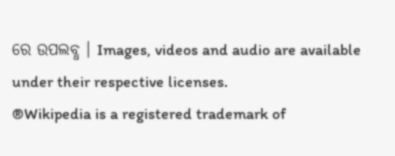ରେ ଉପଲବ୍ଧ । Images, videos and audio are available under their respective licenses.
®Wikipedia is a registered trademark of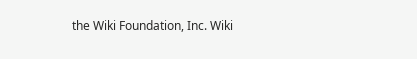the Wiki Foundation, Inc. Wiki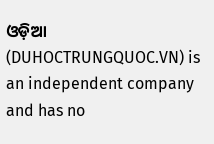ଓଡ଼ିଆ (DUHOCTRUNGQUOC.VN) is an independent company and has no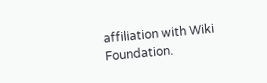affiliation with Wiki Foundation.